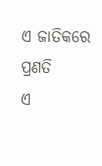ଏ ଜାତିକରେ ପ୍ରଣତି
ଏ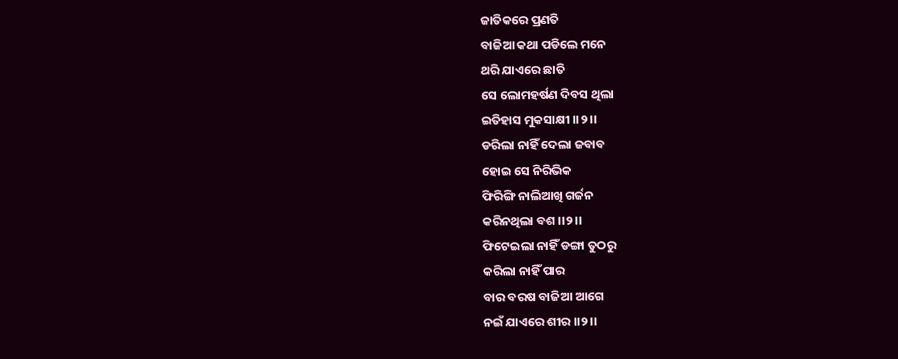ଜାତିକରେ ପ୍ରଣତି
ବାଜିଆ କଥା ପଡିଲେ ମନେ
ଥରି ଯାଏରେ ଛାତି
ସେ ଲୋମହର୍ଷଣ ଦିବସ ଥିଲା
ଇତିହାସ ମୁକସାକ୍ଷୀ ।।୨।।
ଡରିଲା ନାହିଁ ଦେଲା ଜବାବ
ହୋଇ ସେ ନିରିଭିକ
ଫିରିଙ୍ଗି ନାଲିଆଖି ଗର୍ଜନ
କରିନଥିଲା ବଶ ।।୨।।
ଫିଟେଇଲା ନାହିଁ ଡଙ୍ଗା ତୁଠରୁ
କରିଲା ନାହିଁ ପାର
ବାର ବରଷ ବାଜିଆ ଆଗେ
ନଇଁ ଯାଏରେ ଶୀର ।।୨।।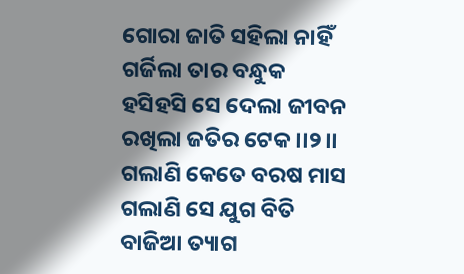ଗୋରା ଜାତି ସହିଲା ନାହିଁ
ଗର୍ଜିଲା ତାର ବନ୍ଧୁକ
ହସିହସି ସେ ଦେଲା ଜୀବନ
ରଖିଲା ଜତିର ଟେକ ।।୨।।
ଗଲାଣି କେତେ ବରଷ ମାସ
ଗଲାଣି ସେ ଯୁଗ ବିତି
ବାଜିଆ ତ୍ୟାଗ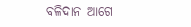ବଳିଦାନ ଆଗେ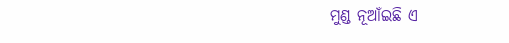ମୁଣ୍ଡ ନୂଆଁଇଛି ଏ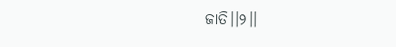ଜାତି।।୨।।